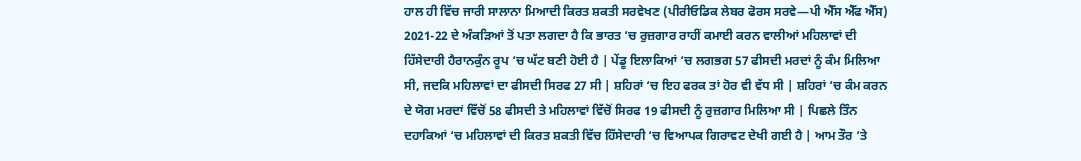ਹਾਲ ਹੀ ਵਿੱਚ ਜਾਰੀ ਸਾਲਾਨਾ ਮਿਆਦੀ ਕਿਰਤ ਸ਼ਕਤੀ ਸਰਵੇਖਣ (ਪੀਰੀਓਡਿਕ ਲੇਬਰ ਫੋਰਸ ਸਰਵੇ—ਪੀ ਐੱਸ ਐੱਫ ਐੱਸ) 2021-22 ਦੇ ਅੰਕੜਿਆਂ ਤੋਂ ਪਤਾ ਲਗਦਾ ਹੈ ਕਿ ਭਾਰਤ ‘ਚ ਰੁਜ਼ਗਾਰ ਰਾਹੀਂ ਕਮਾਈ ਕਰਨ ਵਾਲੀਆਂ ਮਹਿਲਾਵਾਂ ਦੀ ਹਿੱਸੇਦਾਰੀ ਹੈਰਾਨਕੁੰਨ ਰੂਪ ‘ਚ ਘੱਟ ਬਣੀ ਹੋਈ ਹੈ | ਪੇਂਡੂ ਇਲਾਕਿਆਂ ‘ਚ ਲਗਭਗ 57 ਫੀਸਦੀ ਮਰਦਾਂ ਨੂੰ ਕੰਮ ਮਿਲਿਆ ਸੀ, ਜਦਕਿ ਮਹਿਲਾਵਾਂ ਦਾ ਫੀਸਦੀ ਸਿਰਫ 27 ਸੀ | ਸ਼ਹਿਰਾਂ ‘ਚ ਇਹ ਫਰਕ ਤਾਂ ਹੋਰ ਵੀ ਵੱਧ ਸੀ | ਸ਼ਹਿਰਾਂ ‘ਚ ਕੰਮ ਕਰਨ ਦੇ ਯੋਗ ਮਰਦਾਂ ਵਿੱਚੋਂ 58 ਫੀਸਦੀ ਤੇ ਮਹਿਲਾਵਾਂ ਵਿੱਚੋਂ ਸਿਰਫ 19 ਫੀਸਦੀ ਨੂੰ ਰੁਜ਼ਗਾਰ ਮਿਲਿਆ ਸੀ | ਪਿਛਲੇ ਤਿੰਨ ਦਹਾਕਿਆਂ ‘ਚ ਮਹਿਲਾਵਾਂ ਦੀ ਕਿਰਤ ਸ਼ਕਤੀ ਵਿੱਚ ਹਿੱਸੇਦਾਰੀ ‘ਚ ਵਿਆਪਕ ਗਿਰਾਵਟ ਦੇਖੀ ਗਈ ਹੈ | ਆਮ ਤੌਰ ‘ਤੇ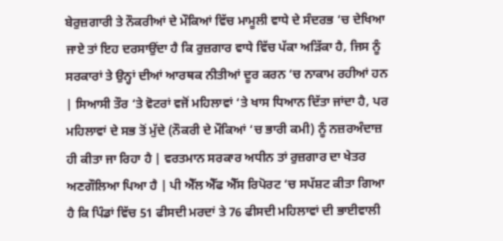ਬੇਰੁਜ਼ਗਾਰੀ ਤੇ ਨੌਕਰੀਆਂ ਦੇ ਮੌਕਿਆਂ ਵਿੱਚ ਮਾਮੂਲੀ ਵਾਧੇ ਦੇ ਸੰਦਰਭ ‘ਚ ਦੇਖਿਆ ਜਾਏ ਤਾਂ ਇਹ ਦਰਸਾਉਂਦਾ ਹੈ ਕਿ ਰੁਜ਼ਗਾਰ ਵਾਧੇ ਵਿੱਚ ਪੱਕਾ ਅੜਿੱਕਾ ਹੈ, ਜਿਸ ਨੂੰ ਸਰਕਾਰਾਂ ਤੇ ਉਨ੍ਹਾਂ ਦੀਆਂ ਆਰਥਕ ਨੀਤੀਆਂ ਦੂਰ ਕਰਨ ‘ਚ ਨਾਕਾਮ ਰਹੀਆਂ ਹਨ | ਸਿਆਸੀ ਤੌਰ ‘ਤੇ ਵੋਟਰਾਂ ਵਜੋਂ ਮਹਿਲਾਵਾਂ ‘ਤੇ ਖਾਸ ਧਿਆਨ ਦਿੱਤਾ ਜਾਂਦਾ ਹੈ, ਪਰ ਮਹਿਲਾਵਾਂ ਦੇ ਸਭ ਤੋਂ ਮੁੱਦੇ (ਨੌਕਰੀ ਦੇ ਮੌਕਿਆਂ ‘ਚ ਭਾਰੀ ਕਮੀ) ਨੂੰ ਨਜ਼ਰਅੰਦਾਜ਼ ਹੀ ਕੀਤਾ ਜਾ ਰਿਹਾ ਹੈ | ਵਰਤਮਾਨ ਸਰਕਾਰ ਅਧੀਨ ਤਾਂ ਰੁਜ਼ਗਾਰ ਦਾ ਖੇਤਰ ਅਣਗੌਲਿਆ ਪਿਆ ਹੈ | ਪੀ ਐੱਲ ਐੱਫ ਐੱਸ ਰਿਪੋਰਟ ‘ਚ ਸਪੱਸ਼ਟ ਕੀਤਾ ਗਿਆ ਹੈ ਕਿ ਪਿੰਡਾਂ ਵਿੱਚ 51 ਫੀਸਦੀ ਮਰਦਾਂ ਤੇ 76 ਫੀਸਦੀ ਮਹਿਲਾਵਾਂ ਦੀ ਭਾਈਵਾਲੀ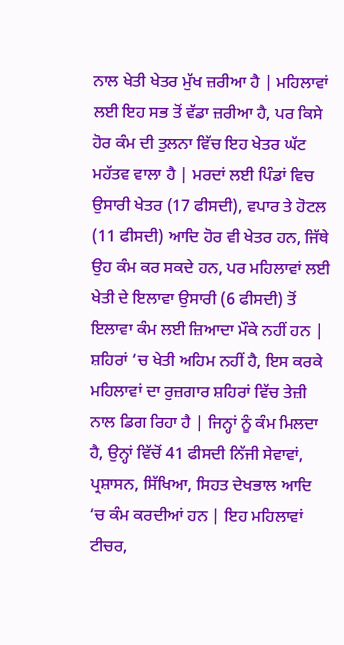ਨਾਲ ਖੇਤੀ ਖੇਤਰ ਮੁੱਖ ਜ਼ਰੀਆ ਹੈ | ਮਹਿਲਾਵਾਂ ਲਈ ਇਹ ਸਭ ਤੋਂ ਵੱਡਾ ਜ਼ਰੀਆ ਹੈ, ਪਰ ਕਿਸੇ ਹੋਰ ਕੰਮ ਦੀ ਤੁਲਨਾ ਵਿੱਚ ਇਹ ਖੇਤਰ ਘੱਟ ਮਹੱਤਵ ਵਾਲਾ ਹੈ | ਮਰਦਾਂ ਲਈ ਪਿੰਡਾਂ ਵਿਚ ਉਸਾਰੀ ਖੇਤਰ (17 ਫੀਸਦੀ), ਵਪਾਰ ਤੇ ਹੋਟਲ (11 ਫੀਸਦੀ) ਆਦਿ ਹੋਰ ਵੀ ਖੇਤਰ ਹਨ, ਜਿੱਥੇ ਉਹ ਕੰਮ ਕਰ ਸਕਦੇ ਹਨ, ਪਰ ਮਹਿਲਾਵਾਂ ਲਈ ਖੇਤੀ ਦੇ ਇਲਾਵਾ ਉਸਾਰੀ (6 ਫੀਸਦੀ) ਤੋਂ ਇਲਾਵਾ ਕੰਮ ਲਈ ਜ਼ਿਆਦਾ ਮੌਕੇ ਨਹੀਂ ਹਨ | ਸ਼ਹਿਰਾਂ ‘ਚ ਖੇਤੀ ਅਹਿਮ ਨਹੀਂ ਹੈ, ਇਸ ਕਰਕੇ ਮਹਿਲਾਵਾਂ ਦਾ ਰੁਜ਼ਗਾਰ ਸ਼ਹਿਰਾਂ ਵਿੱਚ ਤੇਜ਼ੀ ਨਾਲ ਡਿਗ ਰਿਹਾ ਹੈ | ਜਿਨ੍ਹਾਂ ਨੂੰ ਕੰਮ ਮਿਲਦਾ ਹੈ, ਉਨ੍ਹਾਂ ਵਿੱਚੋਂ 41 ਫੀਸਦੀ ਨਿੱਜੀ ਸੇਵਾਵਾਂ, ਪ੍ਰਸ਼ਾਸਨ, ਸਿੱਖਿਆ, ਸਿਹਤ ਦੇਖਭਾਲ ਆਦਿ ‘ਚ ਕੰਮ ਕਰਦੀਆਂ ਹਨ | ਇਹ ਮਹਿਲਾਵਾਂ ਟੀਚਰ,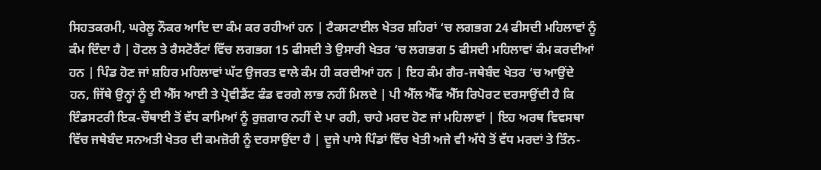ਸਿਹਤਕਰਮੀ, ਘਰੇਲੂ ਨੌਕਰ ਆਦਿ ਦਾ ਕੰਮ ਕਰ ਰਹੀਆਂ ਹਨ | ਟੈਕਸਟਾਈਲ ਖੇਤਰ ਸ਼ਹਿਰਾਂ ‘ਚ ਲਗਭਗ 24 ਫੀਸਦੀ ਮਹਿਲਾਵਾਂ ਨੂੰ ਕੰਮ ਦਿੰਦਾ ਹੈ | ਹੋਟਲ ਤੇ ਰੈਸਟੋਰੈਂਟਾਂ ਵਿੱਚ ਲਗਭਗ 15 ਫੀਸਦੀ ਤੇ ਉਸਾਰੀ ਖੇਤਰ ‘ਚ ਲਗਭਗ 5 ਫੀਸਦੀ ਮਹਿਲਾਵਾਂ ਕੰਮ ਕਰਦੀਆਂ ਹਨ | ਪਿੰਡ ਹੋਣ ਜਾਂ ਸ਼ਹਿਰ ਮਹਿਲਾਵਾਂ ਘੱਟ ਉਜਰਤ ਵਾਲੇ ਕੰਮ ਹੀ ਕਰਦੀਆਂ ਹਨ | ਇਹ ਕੰਮ ਗੈਰ-ਜਥੇਬੰਦ ਖੇਤਰ ‘ਚ ਆਉਂਦੇ ਹਨ, ਜਿੱਥੇ ਉਨ੍ਹਾਂ ਨੂੰ ਈ ਐੱਸ ਆਈ ਤੇ ਪ੍ਰੋਵੀਡੈਂਟ ਫੰਡ ਵਰਗੇ ਲਾਭ ਨਹੀਂ ਮਿਲਦੇ | ਪੀ ਐੱਲ ਐੱਫ ਐੱਸ ਰਿਪੋਰਟ ਦਰਸਾਉਂਦੀ ਹੈ ਕਿ ਇੰਡਸਟਰੀ ਇਕ-ਚੌਥਾਈ ਤੋਂ ਵੱਧ ਕਾਮਿਆਂ ਨੂੰ ਰੁਜ਼ਗਾਰ ਨਹੀਂ ਦੇ ਪਾ ਰਹੀ, ਚਾਹੇ ਮਰਦ ਹੋਣ ਜਾਂ ਮਹਿਲਾਵਾਂ | ਇਹ ਅਰਥ ਵਿਵਸਥਾ ਵਿੱਚ ਜਥੇਬੰਦ ਸਨਅਤੀ ਖੇਤਰ ਦੀ ਕਮਜ਼ੋਰੀ ਨੂੰ ਦਰਸਾਉਂਦਾ ਹੈ | ਦੂਜੇ ਪਾਸੇ ਪਿੰਡਾਂ ਵਿੱਚ ਖੇਤੀ ਅਜੇ ਵੀ ਅੱਧੇ ਤੋਂ ਵੱਧ ਮਰਦਾਂ ਤੇ ਤਿੰਨ-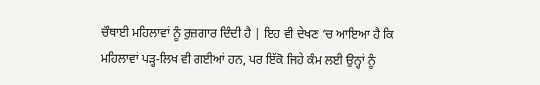ਚੌਥਾਈ ਮਹਿਲਾਵਾਂ ਨੂੰ ਰੁਜ਼ਗਾਰ ਦਿੰਦੀ ਹੈ | ਇਹ ਵੀ ਦੇਖਣ ‘ਚ ਆਇਆ ਹੈ ਕਿ ਮਹਿਲਾਵਾਂ ਪੜ੍ਹ-ਲਿਖ ਵੀ ਗਈਆਂ ਹਨ, ਪਰ ਇੱਕੋ ਜਿਹੇ ਕੰਮ ਲਈ ਉਨ੍ਹਾਂ ਨੂੰ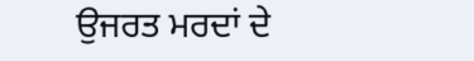ਉਜਰਤ ਮਰਦਾਂ ਦੇ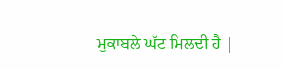ਮੁਕਾਬਲੇ ਘੱਟ ਮਿਲਦੀ ਹੈ |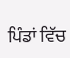ਪਿੰਡਾਂ ਵਿੱਚ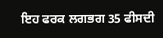ਇਹ ਫਰਕ ਲਗਭਗ 35 ਫੀਸਦੀ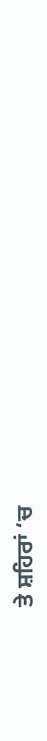ਤੇ ਸ਼ਹਿਰਾਂ ‘ਚ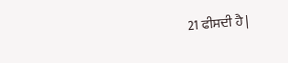21 ਫੀਸਦੀ ਹੈ |